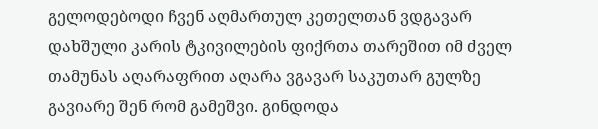გელოდებოდი ჩვენ აღმართულ კეთელთან ვდგავარ დახშული კარის ტკივილების ფიქრთა თარეშით იმ ძველ თამუნას აღარაფრით აღარა ვგავარ საკუთარ გულზე გავიარე შენ რომ გამეშვი. გინდოდა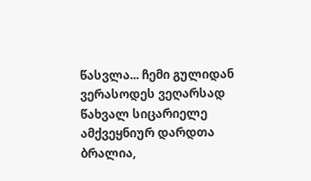წასვლა... ჩემი გულიდან ვერასოდეს ვეღარსად წახვალ სიცარიელე ამქვეყნიურ დარდთა ბრალია,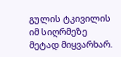გულის ტკივილის იმ სიღრმეზე მეტად მიყვარხარ.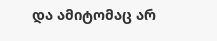და ამიტომაც არ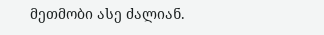მეთმობი ასე ძალიან.